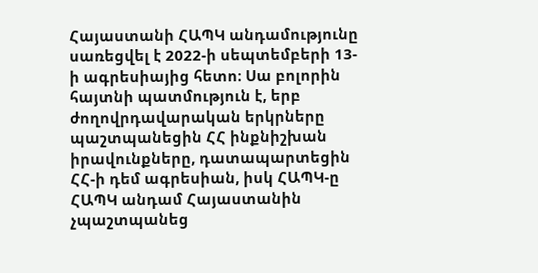Հայաստանի ՀԱՊԿ անդամությունը սառեցվել է 2022-ի սեպտեմբերի 13-ի ագրեսիայից հետո։ Սա բոլորին հայտնի պատմություն է, երբ ժողովրդավարական երկրները պաշտպանեցին ՀՀ ինքնիշխան իրավունքները, դատապարտեցին ՀՀ-ի դեմ ագրեսիան, իսկ ՀԱՊԿ-ը ՀԱՊԿ անդամ Հայաստանին չպաշտպանեց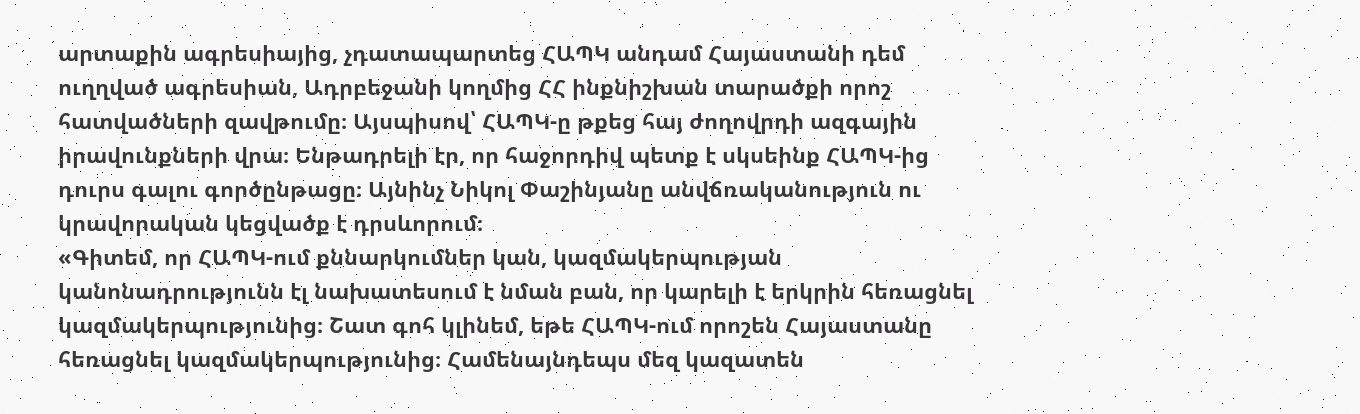արտաքին ագրեսիայից, չդատապարտեց ՀԱՊԿ անդամ Հայաստանի դեմ ուղղված ագրեսիան, Ադրբեջանի կողմից ՀՀ ինքնիշխան տարածքի որոշ հատվածների զավթումը։ Այսպիսով՝ ՀԱՊԿ-ը թքեց հայ ժողովրդի ազգային իրավունքների վրա։ Ենթադրելի էր, որ հաջորդիվ պետք է սկսեինք ՀԱՊԿ-ից դուրս գալու գործընթացը։ Այնինչ Նիկոլ Փաշինյանը անվճռականություն ու կրավորական կեցվածք է դրսևորում։
«Գիտեմ, որ ՀԱՊԿ-ում քննարկումներ կան, կազմակերպության կանոնադրությունն էլ նախատեսում է նման բան, որ կարելի է երկրին հեռացնել կազմակերպությունից։ Շատ գոհ կլինեմ, եթե ՀԱՊԿ-ում որոշեն Հայաստանը հեռացնել կազմակերպությունից։ Համենայնդեպս մեզ կազատեն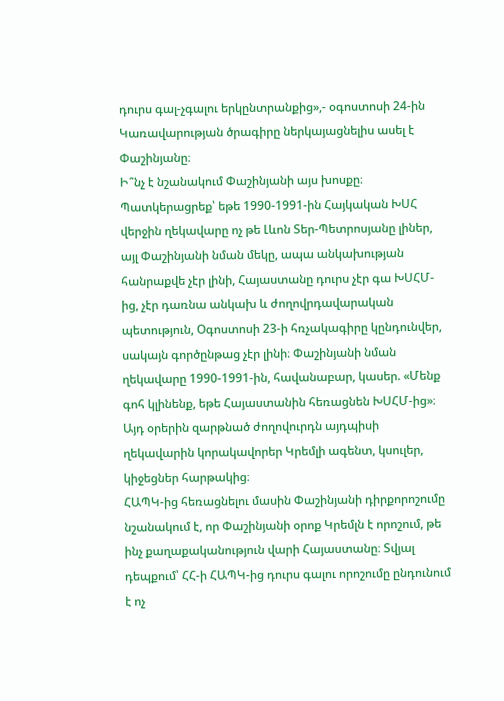դուրս գալ-չգալու երկընտրանքից»,- օգոստոսի 24-ին Կառավարության ծրագիրը ներկայացնելիս ասել է Փաշինյանը։
Ի՞նչ է նշանակում Փաշինյանի այս խոսքը։
Պատկերացրեք՝ եթե 1990-1991-ին Հայկական ԽՍՀ վերջին ղեկավարը ոչ թե Լևոն Տեր-Պետրոսյանը լիներ, այլ Փաշինյանի նման մեկը, ապա անկախության հանրաքվե չէր լինի, Հայաստանը դուրս չէր գա ԽՍՀՄ-ից, չէր դառնա անկախ և ժողովրդավարական պետություն, Օգոստոսի 23-ի հռչակագիրը կընդունվեր, սակայն գործընթաց չէր լինի։ Փաշինյանի նման ղեկավարը 1990-1991-ին, հավանաբար, կասեր. «Մենք գոհ կլինենք, եթե Հայաստանին հեռացնեն ԽՍՀՄ-ից»։ Այդ օրերին զարթնած ժողովուրդն այդպիսի ղեկավարին կորակավորեր Կրեմլի ագենտ, կսուլեր, կիջեցներ հարթակից։
ՀԱՊԿ-ից հեռացնելու մասին Փաշինյանի դիրքորոշումը նշանակում է, որ Փաշինյանի օրոք Կրեմլն է որոշում, թե ինչ քաղաքականություն վարի Հայաստանը։ Տվյալ դեպքում՝ ՀՀ-ի ՀԱՊԿ-ից դուրս գալու որոշումը ընդունում է ոչ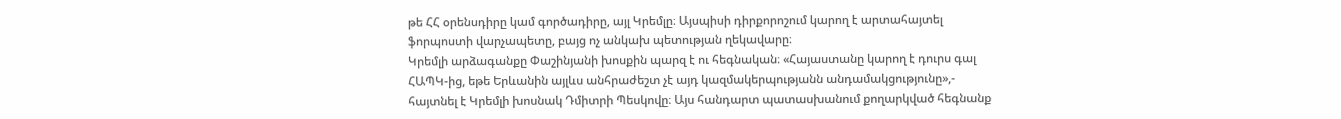թե ՀՀ օրենսդիրը կամ գործադիրը, այլ Կրեմլը։ Այսպիսի դիրքորոշում կարող է արտահայտել ֆորպոստի վարչապետը, բայց ոչ անկախ պետության ղեկավարը։
Կրեմլի արձագանքը Փաշինյանի խոսքին պարզ է ու հեգնական։ «Հայաստանը կարող է դուրս գալ ՀԱՊԿ-ից, եթե Երևանին այլևս անհրաժեշտ չէ այդ կազմակերպությանն անդամակցությունը»,- հայտնել է Կրեմլի խոսնակ Դմիտրի Պեսկովը։ Այս հանդարտ պատասխանում քողարկված հեգնանք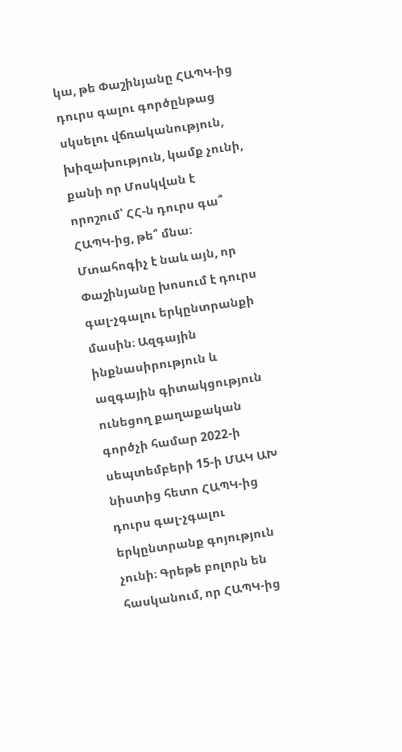կա, թե Փաշինյանը ՀԱՊԿ-ից դուրս գալու գործընթաց սկսելու վճռականություն, խիզախություն, կամք չունի, քանի որ Մոսկվան է որոշում՝ ՀՀ-ն դուրս գա՞ ՀԱՊԿ-ից, թե՞ մնա։
Մտահոգիչ է նաև այն, որ Փաշինյանը խոսում է դուրս գալ-չգալու երկընտրանքի մասին։ Ազգային ինքնասիրություն և ազգային գիտակցություն ունեցող քաղաքական գործչի համար 2022-ի սեպտեմբերի 15-ի ՄԱԿ ԱԽ նիստից հետո ՀԱՊԿ-ից դուրս գալ-չգալու երկընտրանք գոյություն չունի։ Գրեթե բոլորն են հասկանում, որ ՀԱՊԿ-ից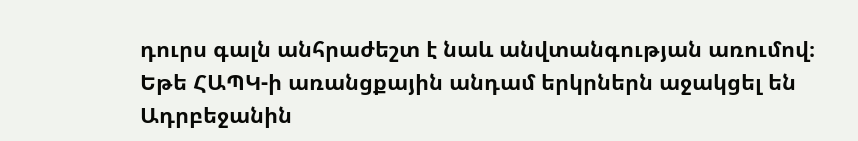դուրս գալն անհրաժեշտ է նաև անվտանգության առումով։ Եթե ՀԱՊԿ-ի առանցքային անդամ երկրներն աջակցել են Ադրբեջանին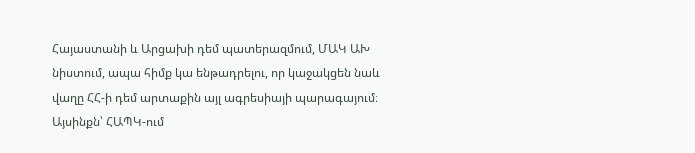Հայաստանի և Արցախի դեմ պատերազմում, ՄԱԿ ԱԽ նիստում, ապա հիմք կա ենթադրելու, որ կաջակցեն նաև վաղը ՀՀ-ի դեմ արտաքին այլ ագրեսիայի պարագայում։ Այսինքն՝ ՀԱՊԿ-ում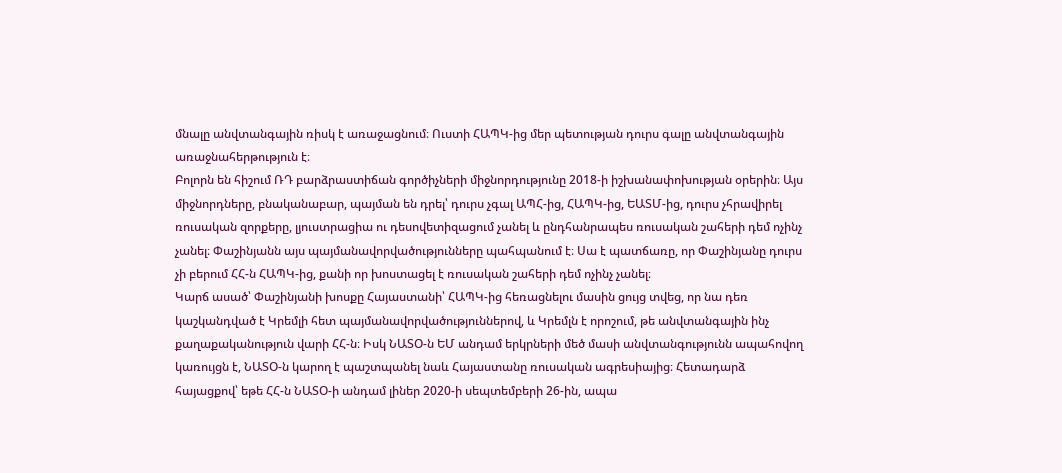մնալը անվտանգային ռիսկ է առաջացնում։ Ուստի ՀԱՊԿ-ից մեր պետության դուրս գալը անվտանգային առաջնահերթություն է։
Բոլորն են հիշում ՌԴ բարձրաստիճան գործիչների միջնորդությունը 2018-ի իշխանափոխության օրերին։ Այս միջնորդները, բնականաբար, պայման են դրել՝ դուրս չգալ ԱՊՀ-ից, ՀԱՊԿ-ից, ԵԱՏՄ-ից, դուրս չհրավիրել ռուսական զորքերը, լյուստրացիա ու դեսովետիզացում չանել և ընդհանրապես ռուսական շահերի դեմ ոչինչ չանել։ Փաշինյանն այս պայմանավորվածությունները պահպանում է։ Սա է պատճառը, որ Փաշինյանը դուրս չի բերում ՀՀ-ն ՀԱՊԿ-ից, քանի որ խոստացել է ռուսական շահերի դեմ ոչինչ չանել։
Կարճ ասած՝ Փաշինյանի խոսքը Հայաստանի՝ ՀԱՊԿ-ից հեռացնելու մասին ցույց տվեց, որ նա դեռ կաշկանդված է Կրեմլի հետ պայմանավորվածություններով, և Կրեմլն է որոշում, թե անվտանգային ինչ քաղաքականություն վարի ՀՀ-ն։ Իսկ ՆԱՏՕ-ն ԵՄ անդամ երկրների մեծ մասի անվտանգությունն ապահովող կառույցն է, ՆԱՏՕ-ն կարող է պաշտպանել նաև Հայաստանը ռուսական ագրեսիայից։ Հետադարձ հայացքով՝ եթե ՀՀ-ն ՆԱՏՕ-ի անդամ լիներ 2020-ի սեպտեմբերի 26-ին, ապա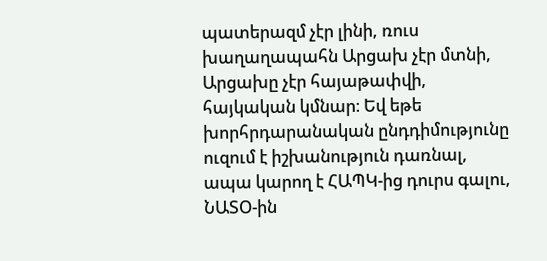պատերազմ չէր լինի, ռուս խաղաղապահն Արցախ չէր մտնի, Արցախը չէր հայաթափվի, հայկական կմնար։ Եվ եթե խորհրդարանական ընդդիմությունը ուզում է իշխանություն դառնալ, ապա կարող է ՀԱՊԿ-ից դուրս գալու, ՆԱՏՕ-ին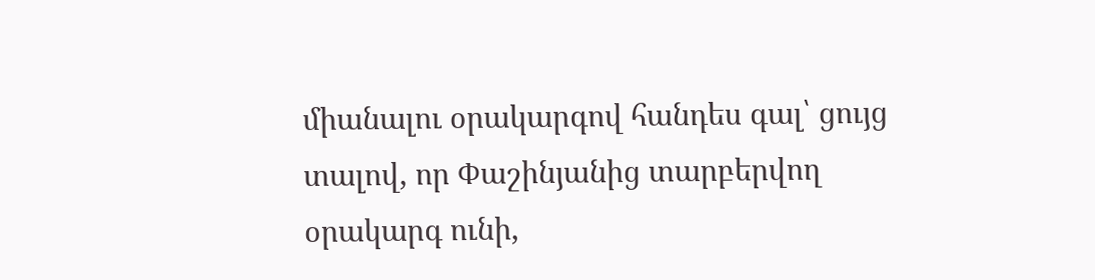միանալու օրակարգով հանդես գալ՝ ցույց տալով, որ Փաշինյանից տարբերվող օրակարգ ունի,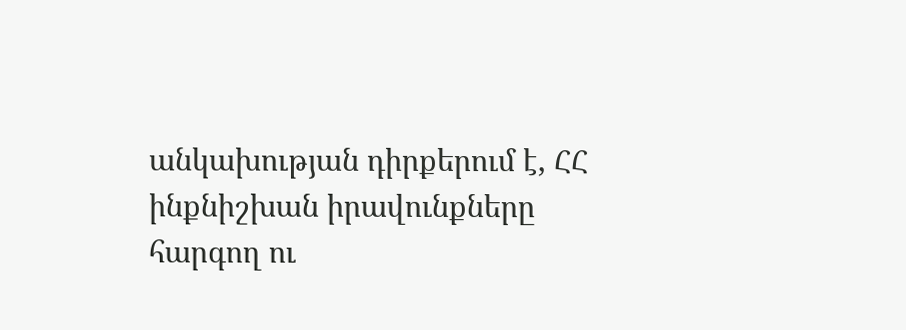անկախության դիրքերում է, ՀՀ ինքնիշխան իրավունքները հարգող ու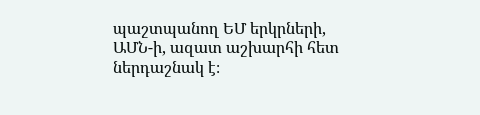պաշտպանող ԵՄ երկրների, ԱՄՆ-ի, ազատ աշխարհի հետ ներդաշնակ է։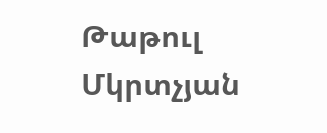Թաթուլ Մկրտչյան